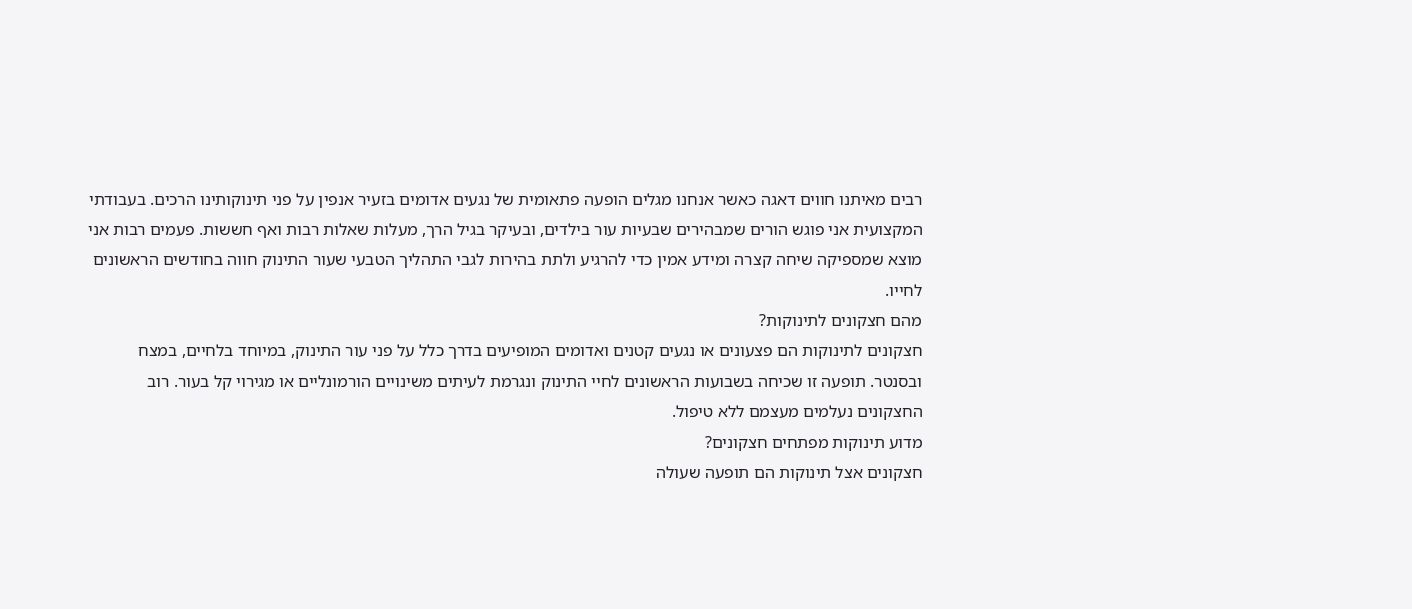רבים מאיתנו חווים דאגה כאשר אנחנו מגלים הופעה פתאומית של נגעים אדומים בזעיר אנפין על פני תינוקותינו הרכים. בעבודתי המקצועית אני פוגש הורים שמבהירים שבעיות עור בילדים, ובעיקר בגיל הרך, מעלות שאלות רבות ואף חששות. פעמים רבות אני מוצא שמספיקה שיחה קצרה ומידע אמין כדי להרגיע ולתת בהירות לגבי התהליך הטבעי שעור התינוק חווה בחודשים הראשונים לחייו.
מהם חצקונים לתינוקות?
חצקונים לתינוקות הם פצעונים או נגעים קטנים ואדומים המופיעים בדרך כלל על פני עור התינוק, במיוחד בלחיים, במצח ובסנטר. תופעה זו שכיחה בשבועות הראשונים לחיי התינוק ונגרמת לעיתים משינויים הורמונליים או מגירוי קל בעור. רוב החצקונים נעלמים מעצמם ללא טיפול.
מדוע תינוקות מפתחים חצקונים?
חצקונים אצל תינוקות הם תופעה שעולה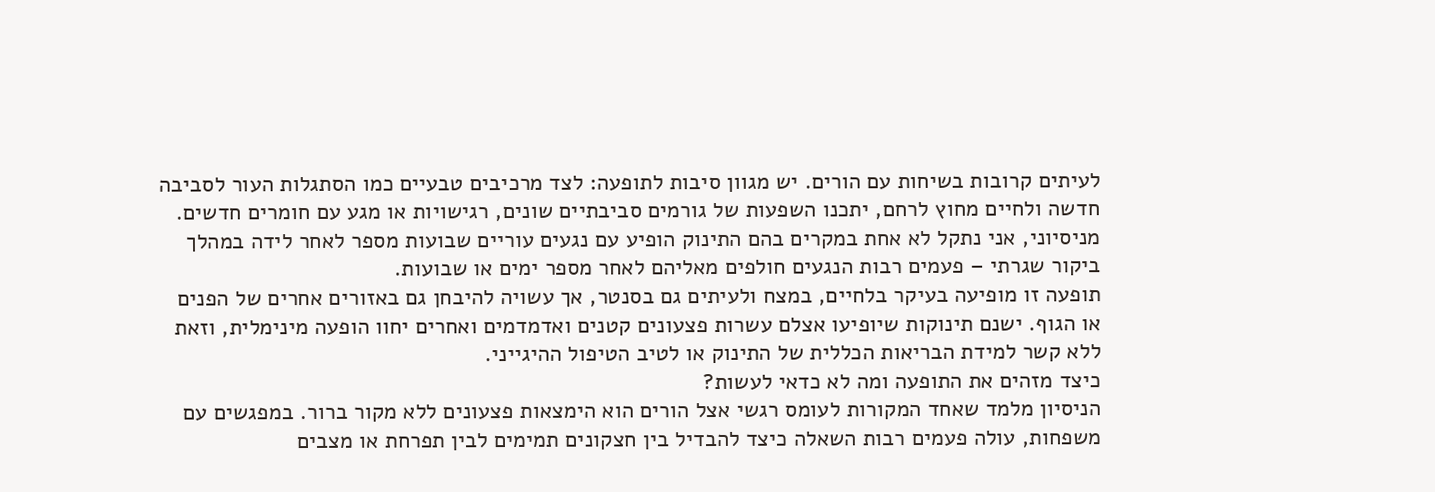לעיתים קרובות בשיחות עם הורים. יש מגוון סיבות לתופעה: לצד מרכיבים טבעיים כמו הסתגלות העור לסביבה חדשה ולחיים מחוץ לרחם, יתכנו השפעות של גורמים סביבתיים שונים, רגישויות או מגע עם חומרים חדשים. מניסיוני, אני נתקל לא אחת במקרים בהם התינוק הופיע עם נגעים עוריים שבועות מספר לאחר לידה במהלך ביקור שגרתי – פעמים רבות הנגעים חולפים מאליהם לאחר מספר ימים או שבועות.
תופעה זו מופיעה בעיקר בלחיים, במצח ולעיתים גם בסנטר, אך עשויה להיבחן גם באזורים אחרים של הפנים או הגוף. ישנם תינוקות שיופיעו אצלם עשרות פצעונים קטנים ואדמדמים ואחרים יחוו הופעה מינימלית, וזאת ללא קשר למידת הבריאות הכללית של התינוק או לטיב הטיפול ההיגייני.
כיצד מזהים את התופעה ומה לא כדאי לעשות?
הניסיון מלמד שאחד המקורות לעומס רגשי אצל הורים הוא הימצאות פצעונים ללא מקור ברור. במפגשים עם משפחות, עולה פעמים רבות השאלה כיצד להבדיל בין חצקונים תמימים לבין תפרחת או מצבים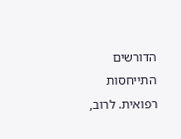הדורשים התייחסות רפואית. לרוב,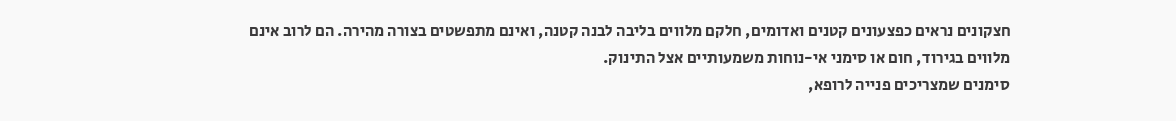חצקונים נראים כפצעונים קטנים ואדומים, חלקם מלווים בליבה לבנה קטנה, ואינם מתפשטים בצורה מהירה. הם לרוב אינם מלווים בגירוד, חום או סימני אי-נוחות משמעותיים אצל התינוק.
סימנים שמצריכים פנייה לרופא,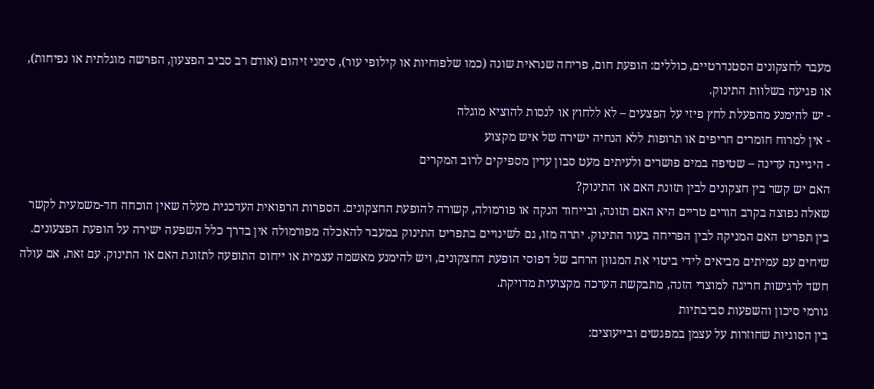מעבר לחצקונים הסטנדרטיים, כוללים: הופעת חום, פריחה שנראית שונה (כמו שלפוחיות או קילופי עור), סימני זיהום (אודם רב סביב הפצעון, הפרשה מוגלתית או נפיחות), או פגיעה בשלוות התינוק.
- יש להימנע מהפעלת לחץ פיזי על הפצעים – לא ללחוץ או לנסות להוציא מוגלה
- אין למרוח חומרים חריפים או תרופות ללא הנחיה ישירה של איש מקצוע
- היגיינה עדינה – שטיפה במים פושרים ולעיתים מעט סבון עדין מספיקים לרוב המקרים
האם יש קשר בין חצקונים לבין תזונת האם או התינוק?
שאלה נפוצה בקרב הורים טריים היא האם תזונה, ובייחוד הנקה או פורמולה, קשורה להופעת החצקונים. הספרות הרפואית העדכנית מעלה שאין הוכחה חד-משמעית לקשר בין תפריט האם המניקה לבין הפריחה בעור התינוק. יתרה מזו, גם לשינויים בתפריט התינוק במעבר להאכלה מפורמולה אין בדרך כלל השפעה ישירה על הופעת הפצעונים.
שיחים עם עמיתים מביאים לידי ביטוי את המגוון הרחב של דפוסי הופעת החצקונים, ויש להימנע מאשמה עצמית או ייחוס התופעה לתזונת האם או התינוק. עם זאת, אם עולה חשד לרגישות חריגה למוצרי הזנה, מתבקשת הערכה מקצועית מדויקת.
גורמי סיכון והשפעות סביבתיות
בין הסוגיות שחוזרות על עצמן במפגשים ובייעוצים: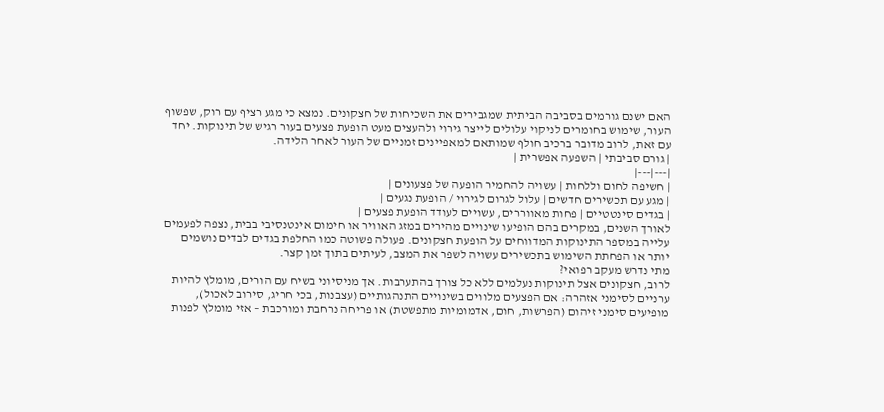האם ישנם גורמים בסביבה הביתית שמגבירים את השכיחות של חצקונים. נמצא כי מגע רציף עם רוק, שפשוף העור, שימוש בחומרים לניקוי עלולים לייצר גירוי ולהעצים מעט הופעת פצעים בעור רגיש של תינוקות. יחד עם זאת, לרוב מדובר ברכיב חולף שמותאם למאפיינים זמניים של העור לאחר הלידה.
| גורם סביבתי | השפעה אפשרית |
|---|---|
| חשיפה לחום וללחות | עשויה להחמיר הופעה של פצעונים |
| מגע עם תכשירים חדשים | עלול לגרום לגירוי / הופעת נגעים |
| בגדים סינטטיים | פחות מאווררים, עשויים לעודד הופעת פצעים |
לאורך השנים, במקרים בהם הופיעו שינויים מהירים במזג האוויר או חימום אינטנסיבי בבית, נצפה לפעמים עלייה במספר התינוקות המדווחים על הופעת חצקונים. פעולה פשוטה כמו החלפת בגדים לבדים נושמים יותר או הפחתת השימוש בתכשירים עשויה לשפר את המצב, לעיתים בתוך זמן קצר.
מתי נדרש מעקב רפואי?
לרוב, חצקונים אצל תינוקות נעלמים ללא כל צורך בהתערבות. אך מניסיוני בשיח עם הורים, מומלץ להיות ערניים לסימני אזהרה: אם הפצעים מלווים בשינויים התנהגותיים (עצבנות, בכי חריג, סירוב לאכול), מופיעים סימני זיהום (הפרשות, חום, אדמומיות מתפשטת) או פריחה נרחבת ומורכבת – אזי מומלץ לפנות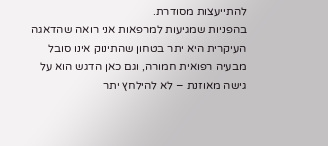להתייעצות מסודרת.
בהפניות שמגיעות למרפאות אני רואה שהדאגה העיקרית היא יתר בטחון שהתינוק אינו סובל מבעיה רפואית חמורה, וגם כאן הדגש הוא על גישה מאוזנת – לא להילחץ יתר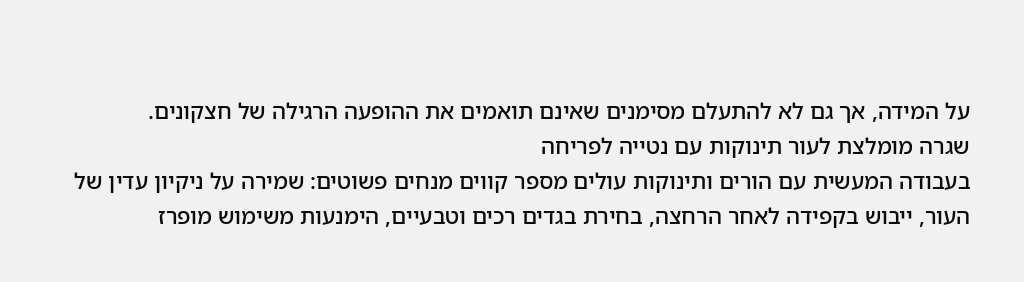על המידה, אך גם לא להתעלם מסימנים שאינם תואמים את ההופעה הרגילה של חצקונים.
שגרה מומלצת לעור תינוקות עם נטייה לפריחה
בעבודה המעשית עם הורים ותינוקות עולים מספר קווים מנחים פשוטים: שמירה על ניקיון עדין של העור, ייבוש בקפידה לאחר הרחצה, בחירת בגדים רכים וטבעיים, הימנעות משימוש מופרז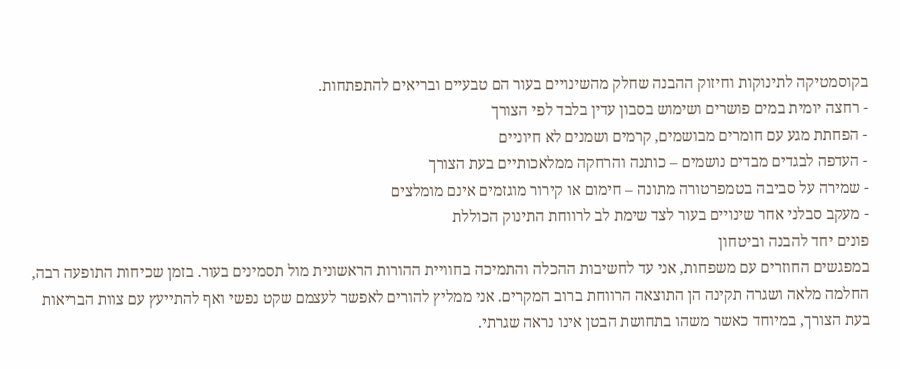בקוסמטיקה לתינוקות וחיזוק ההבנה שחלק מהשינויים בעור הם טבעיים ובריאים להתפתחות.
- רחצה יומית במים פושרים ושימוש בסבון עדין בלבד לפי הצורך
- הפחתת מגע עם חומרים מבושמים, קרמים ושמנים לא חיוניים
- העדפה לבגדים מבדים נושמים – כותנה והרחקה ממלאכותיים בעת הצורך
- שמירה על סביבה בטמפרטורה מתונה – חימום או קירור מוגזמים אינם מומלצים
- מעקב סבלני אחר שינויים בעור לצד שימת לב לרווחת התינוק הכוללת
פונים יחד להבנה וביטחון
במפגשים החוזרים עם משפחות, אני עד לחשיבות ההכלה והתמיכה בחוויית ההורות הראשונית מול תסמינים בעור. בזמן שכיחות התופעה רבה, החלמה מלאה ושגרה תקינה הן התוצאה הרווחת ברוב המקרים. אני ממליץ להורים לאפשר לעצמם שקט נפשי ואף להתייעץ עם צוות הבריאות בעת הצורך, במיוחד כאשר משהו בתחושת הבטן אינו נראה שגרתי.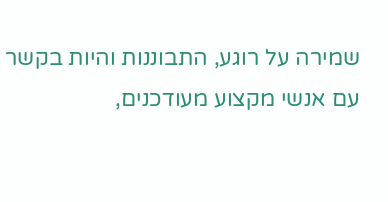שמירה על רוגע, התבוננות והיות בקשר עם אנשי מקצוע מעודכנים,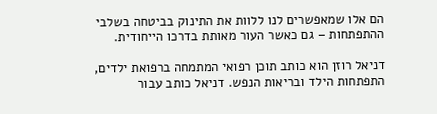הם אלו שמאפשרים לנו ללוות את התינוק בביטחה בשלבי ההתפתחות – גם כאשר העור מאותת בדרכו הייחודית.

דניאל רוזן הוא כותב תוכן רפואי המתמחה ברפואת ילדים, התפתחות הילד ובריאות הנפש. דניאל כותב עבור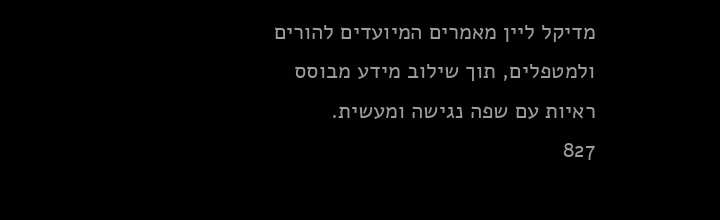מדיקל ליין מאמרים המיועדים להורים ולמטפלים, תוך שילוב מידע מבוסס ראיות עם שפה נגישה ומעשית.
827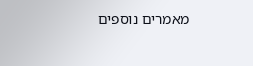מאמרים נוספים